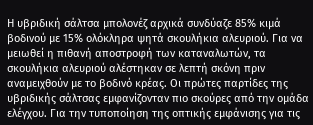Η υβριδική σάλτσα μπολονέζ αρχικά συνδύαζε 85% κιμά βοδινού με 15% ολόκληρα ψητά σκουλήκια αλευριού. Για να μειωθεί η πιθανή αποστροφή των καταναλωτών, τα σκουλήκια αλευριού αλέστηκαν σε λεπτή σκόνη πριν αναμειχθούν με το βοδινό κρέας. Οι πρώτες παρτίδες της υβριδικής σάλτσας εμφανίζονταν πιο σκούρες από την ομάδα ελέγχου. Για την τυποποίηση της οπτικής εμφάνισης για τις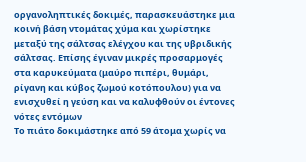οργανοληπτικές δοκιμές, παρασκευάστηκε μια κοινή βάση ντομάτας χύμα και χωρίστηκε μεταξύ της σάλτσας ελέγχου και της υβριδικής σάλτσας. Επίσης έγιναν μικρές προσαρμογές στα καρυκεύματα (μαύρο πιπέρι, θυμάρι, ρίγανη και κύβος ζωμού κοτόπουλου) για να ενισχυθεί η γεύση και να καλυφθούν οι έντονες νότες εντόμων
Το πιάτο δοκιμάστηκε από 59 άτομα χωρίς να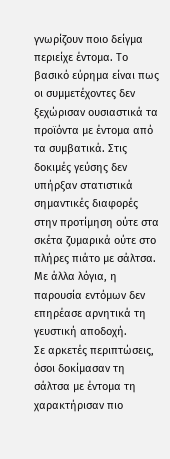γνωρίζουν ποιο δείγμα περιείχε έντομα. Το βασικό εύρημα είναι πως οι συμμετέχοντες δεν ξεχώρισαν ουσιαστικά τα προϊόντα με έντομα από τα συμβατικά. Στις δοκιμές γεύσης δεν υπήρξαν στατιστικά σημαντικές διαφορές στην προτίμηση ούτε στα σκέτα ζυμαρικά ούτε στο πλήρες πιάτο με σάλτσα. Με άλλα λόγια, η παρουσία εντόμων δεν επηρέασε αρνητικά τη γευστική αποδοχή.
Σε αρκετές περιπτώσεις, όσοι δοκίμασαν τη σάλτσα με έντομα τη χαρακτήρισαν πιο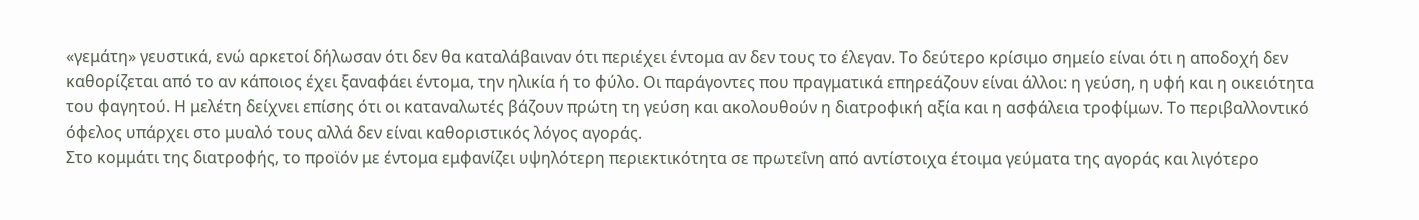«γεμάτη» γευστικά, ενώ αρκετοί δήλωσαν ότι δεν θα καταλάβαιναν ότι περιέχει έντομα αν δεν τους το έλεγαν. Το δεύτερο κρίσιμο σημείο είναι ότι η αποδοχή δεν καθορίζεται από το αν κάποιος έχει ξαναφάει έντομα, την ηλικία ή το φύλο. Οι παράγοντες που πραγματικά επηρεάζουν είναι άλλοι: η γεύση, η υφή και η οικειότητα του φαγητού. Η μελέτη δείχνει επίσης ότι οι καταναλωτές βάζουν πρώτη τη γεύση και ακολουθούν η διατροφική αξία και η ασφάλεια τροφίμων. Το περιβαλλοντικό όφελος υπάρχει στο μυαλό τους αλλά δεν είναι καθοριστικός λόγος αγοράς.
Στο κομμάτι της διατροφής, το προϊόν με έντομα εμφανίζει υψηλότερη περιεκτικότητα σε πρωτεΐνη από αντίστοιχα έτοιμα γεύματα της αγοράς και λιγότερο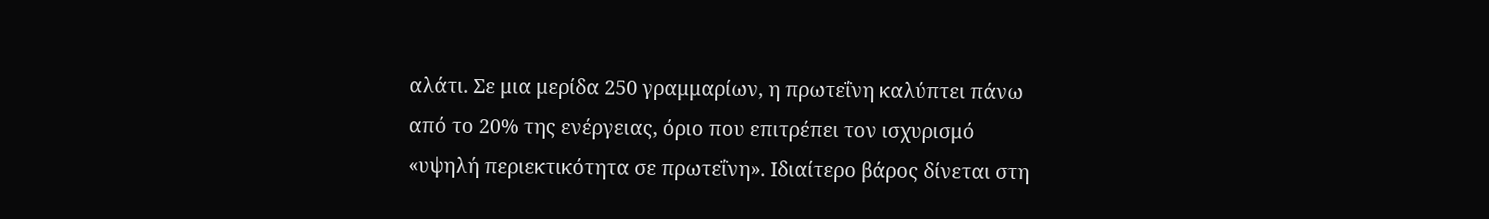αλάτι. Σε μια μερίδα 250 γραμμαρίων, η πρωτεΐνη καλύπτει πάνω από το 20% της ενέργειας, όριο που επιτρέπει τον ισχυρισμό «υψηλή περιεκτικότητα σε πρωτεΐνη». Ιδιαίτερο βάρος δίνεται στη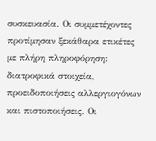συσκευασία. Οι συμμετέχοντες προτίμησαν ξεκάθαρα ετικέτες με πλήρη πληροφόρηση: διατροφικά στοιχεία, προειδοποιήσεις αλλεργιογόνων και πιστοποιήσεις. Οι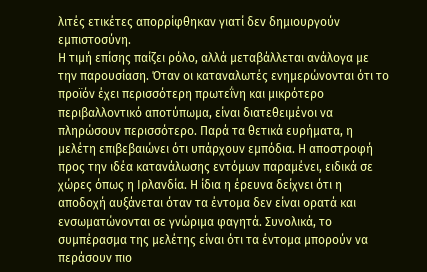λιτές ετικέτες απορρίφθηκαν γιατί δεν δημιουργούν εμπιστοσύνη.
Η τιμή επίσης παίζει ρόλο, αλλά μεταβάλλεται ανάλογα με την παρουσίαση. Όταν οι καταναλωτές ενημερώνονται ότι το προϊόν έχει περισσότερη πρωτεΐνη και μικρότερο περιβαλλοντικό αποτύπωμα, είναι διατεθειμένοι να πληρώσουν περισσότερο. Παρά τα θετικά ευρήματα, η μελέτη επιβεβαιώνει ότι υπάρχουν εμπόδια. Η αποστροφή προς την ιδέα κατανάλωσης εντόμων παραμένει, ειδικά σε χώρες όπως η Ιρλανδία. Η ίδια η έρευνα δείχνει ότι η αποδοχή αυξάνεται όταν τα έντομα δεν είναι ορατά και ενσωματώνονται σε γνώριμα φαγητά. Συνολικά, το συμπέρασμα της μελέτης είναι ότι τα έντομα μπορούν να περάσουν πιο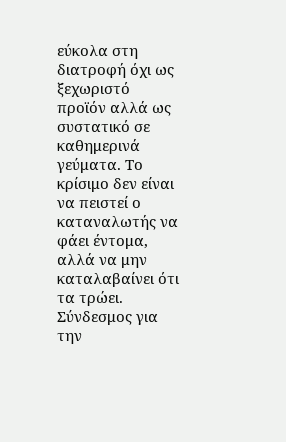εύκολα στη διατροφή όχι ως ξεχωριστό προϊόν αλλά ως συστατικό σε καθημερινά γεύματα. Το κρίσιμο δεν είναι να πειστεί ο καταναλωτής να φάει έντομα, αλλά να μην καταλαβαίνει ότι τα τρώει.
Σύνδεσμος για την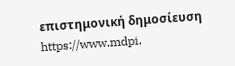επιστημονική δημοσίευση https://www.mdpi.